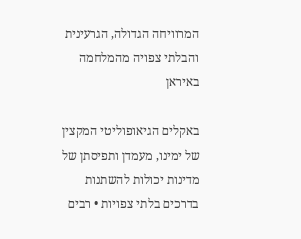המרוויחה הגדולה, הגרעינית והבלתי צפויה מהמלחמה באיראן

באקלים הגיאופוליטי המקצין של ימינו, מעמדן ותפיסתן של מדינות יכולות להשתנות בדרכים בלתי צפויות • רבים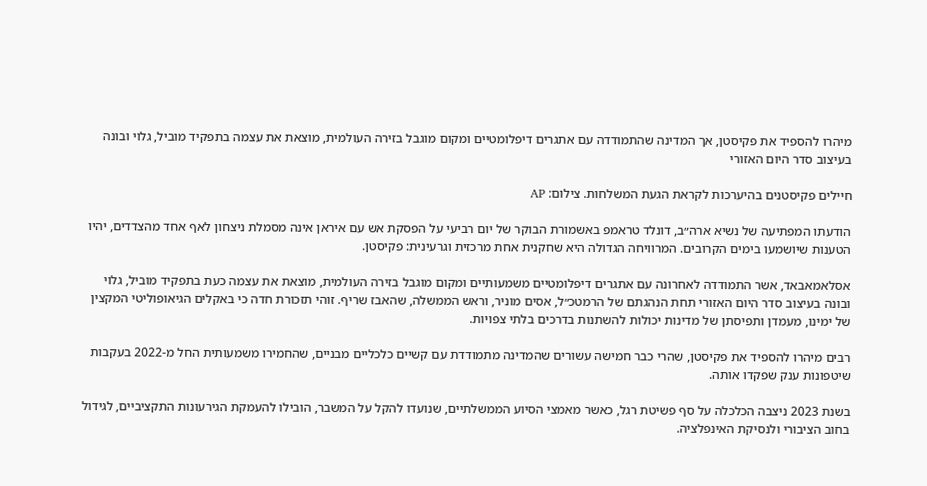מיהרו להספיד את פקיסטן, אך המדינה שהתמודדה עם אתגרים דיפלומטיים ומקום מוגבל בזירה העולמית, מוצאת את עצמה בתפקיד מוביל, גלוי ובונה בעיצוב סדר היום האזורי

חיילים פקיסטנים בהיערכות לקראת הגעת המשלחות. צילום: AP

הודעתו המפתיעה של נשיא ארה״ב, דונלד טראמפ באשמורת הבוקר של יום רביעי על הפסקת אש עם איראן אינה מסמלת ניצחון לאף אחד מהצדדים, יהיו הטענות שיושמעו בימים הקרובים. המרוויחה הגדולה היא שחקנית אחת מרכזית וגרעינית: פקיסטן.

אסלאמאבאד, אשר התמודדה לאחרונה עם אתגרים דיפלומטיים משמעותיים ומקום מוגבל בזירה העולמית, מוצאת את עצמה כעת בתפקיד מוביל, גלוי ובונה בעיצוב סדר היום האזורי תחת הנהגתם של הרמטכ״ל, אסים מוניר, וראש הממשלה, שהאבז שריף. זוהי תזכורת חדה כי באקלים הגיאופוליטי המקצין של ימינו, מעמדן ותפיסתן של מדינות יכולות להשתנות בדרכים בלתי צפויות.

רבים מיהרו להספיד את פקיסטן, שהרי כבר חמישה עשורים שהמדינה מתמודדת עם קשיים כלכליים מבניים, שהחמירו משמעותית החל מ-2022 בעקבות שיטפונות ענק שפקדו אותה.

בשנת 2023 ניצבה הכלכלה על סף פשיטת רגל, כאשר מאמצי הסיוע הממשלתיים, שנועדו להקל על המשבר, הובילו להעמקת הגירעונות התקציביים, לגידול בחוב הציבורי ולנסיקת האינפלציה.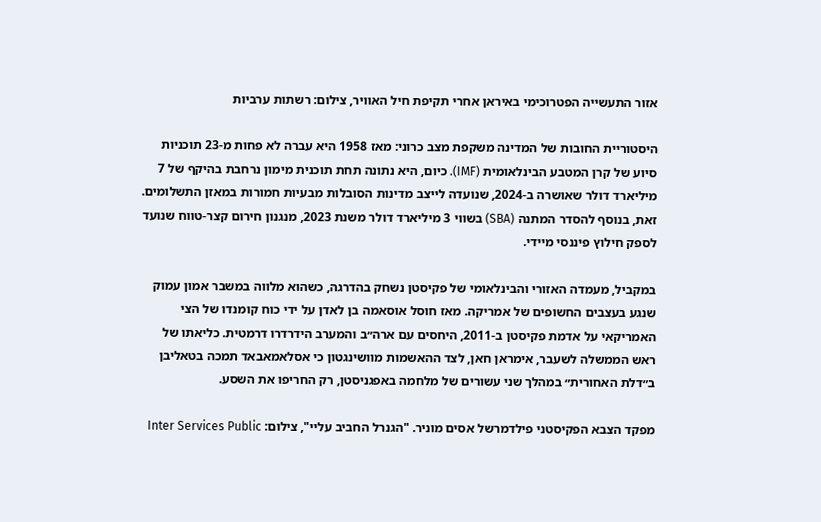אזור התעשייה הפטרוכימי באיראן אחרי תקיפת חיל האוויר, צילום: רשתות ערביות

היסטוריית החובות של המדינה משקפת מצב כרוני: מאז 1958 היא עברה לא פחות מ-23 תוכניות סיוע של קרן המטבע הבינלאומית (IMF). כיום, היא נתונה תחת תוכנית מימון נרחבת בהיקף של 7 מיליארד דולר שאושרה ב-2024, שנועדה לייצב מדינות הסובלות מבעיות חמורות במאזן התשלומים. זאת, בנוסף להסדר המתנה (SBA) בשווי 3 מיליארד דולר משנת 2023, מנגנון חירום קצר-טווח שנועד לספק חילוץ פיננסי מיידי.

במקביל, מעמדה האזורי והבינלאומי של פקיסטן נשחק בהדרגה, כשהוא מלווה במשבר אמון עמוק שנגע בעצבים החשופים של אמריקה. מאז חוסל אוסאמה בן לאדן על ידי כוח קומנדו של הצי האמריקאי על אדמת פקיסטן ב-2011, היחסים עם ארה״ב והמערב הידרדרו דרמטית. כליאתו של ראש הממשלה לשעבר, אימראן חאן, לצד ההאשמות מוושינגטון כי אסלאמאבאד תמכה בטאליבן ב״דלת האחורית״ במהלך שני עשורים של מלחמה באפגניסטן, רק החריפו את השסע.

מפקד הצבא הפקיסטני פילדמרשל אסים מוניר. "הגנרל החביב עליי", צילום: Inter Services Public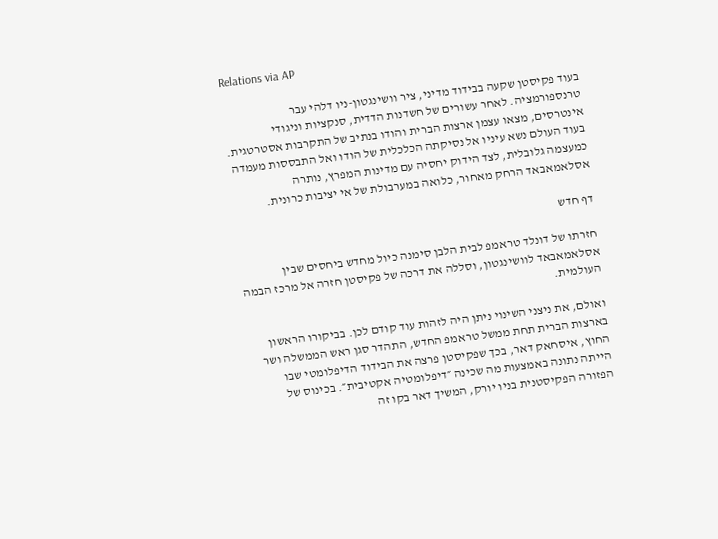Relations via AP

בעוד פקיסטן שקעה בבידוד מדיני, ציר וושינגטון-ניו דלהי עבר טרנספורמציה. לאחר עשורים של חשדנות הדדית, סנקציות וניגודי אינטרסים, מצאו עצמן ארצות הברית והודו בנתיב של התקרבות אסטרטגית. בעוד העולם נשא עיניו אל נסיקתה הכלכלית של הודו ואל התבססות מעמדה כמעצמה גלובלית, לצד הידוק יחסיה עם מדינות המפרץ, נותרה אסלאמאבאד הרחק מאחור, כלואה במערבולת של אי יציבות כרונית.

דף חדש

חזרתו של דונלד טראמפ לבית הלבן סימנה כיול מחדש ביחסים שבין אסלאמאבאד לוושינגטון, וסללה את דרכה של פקיסטן חזרה אל מרכז הבמה העולמית.

ואולם, את ניצני השינוי ניתן היה לזהות עוד קודם לכן. בביקורו הראשון בארצות הברית תחת ממשל טראמפ החדש, התהדר סגן ראש הממשלה ושר החוץ, איסחאק דאר, בכך שפקיסטן פרצה את הבידוד הדיפלומטי שבו הייתה נתונה באמצעות מה שכינה ״דיפלומטיה אקטיבית״. בכינוס של הפזורה הפקיסטנית בניו יורק, המשיך דאר בקו זה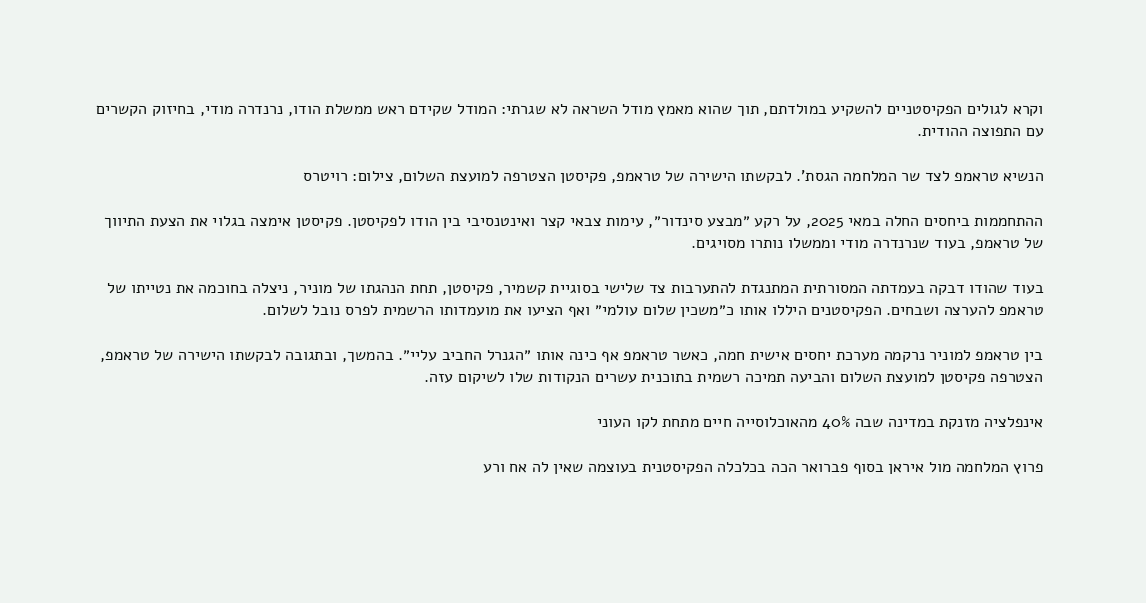וקרא לגולים הפקיסטניים להשקיע במולדתם, תוך שהוא מאמץ מודל השראה לא שגרתי: המודל שקידם ראש ממשלת הודו, נרנדרה מודי, בחיזוק הקשרים עם התפוצה ההודית.

הנשיא טראמפ לצד שר המלחמה הגסת'. לבקשתו הישירה של טראמפ, פקיסטן הצטרפה למועצת השלום, צילום: רויטרס

ההתחממות ביחסים החלה במאי 2025, על רקע ״מבצע סינדור״, עימות צבאי קצר ואינטנסיבי בין הודו לפקיסטן. פקיסטן אימצה בגלוי את הצעת התיווך של טראמפ, בעוד שנרנדרה מודי וממשלו נותרו מסויגים.

בעוד שהודו דבקה בעמדתה המסורתית המתנגדת להתערבות צד שלישי בסוגיית קשמיר, פקיסטן, תחת הנהגתו של מוניר, ניצלה בחוכמה את נטייתו של טראמפ להערצה ושבחים. הפקיסטנים היללו אותו כ״משכין שלום עולמי״ ואף הציעו את מועמדותו הרשמית לפרס נובל לשלום.

בין טראמפ למוניר נרקמה מערכת יחסים אישית חמה, כאשר טראמפ אף כינה אותו ״הגנרל החביב עליי״. בהמשך, ובתגובה לבקשתו הישירה של טראמפ, הצטרפה פקיסטן למועצת השלום והביעה תמיכה רשמית בתוכנית עשרים הנקודות שלו לשיקום עזה.

אינפלציה מזנקת במדינה שבה 40% מהאוכלוסייה חיים מתחת לקו העוני

פרוץ המלחמה מול איראן בסוף פברואר הכה בכלכלה הפקיסטנית בעוצמה שאין לה אח ורע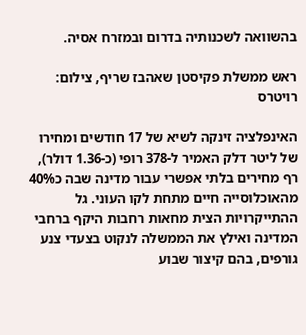בהשוואה לשכנותיה בדרום ובמזרח אסיה.

ראש ממשלת פקיסטן שאהבז שריף, צילום: רויטרס

האינפלציה זינקה לשיא של 17 חודשים ומחירו של ליטר דלק האמיר ל-378 רופי (כ-1.36 דולר),  רף מחירים בלתי אפשרי עבור מדינה שבה כ40% מהאוכלוסייה חיים מתחת לקו העוני. גל ההתייקרויות הצית מחאות רחבות היקף ברחבי המדינה ואילץ את הממשלה לנקוט בצעדי צנע גורפים, בהם קיצור שבוע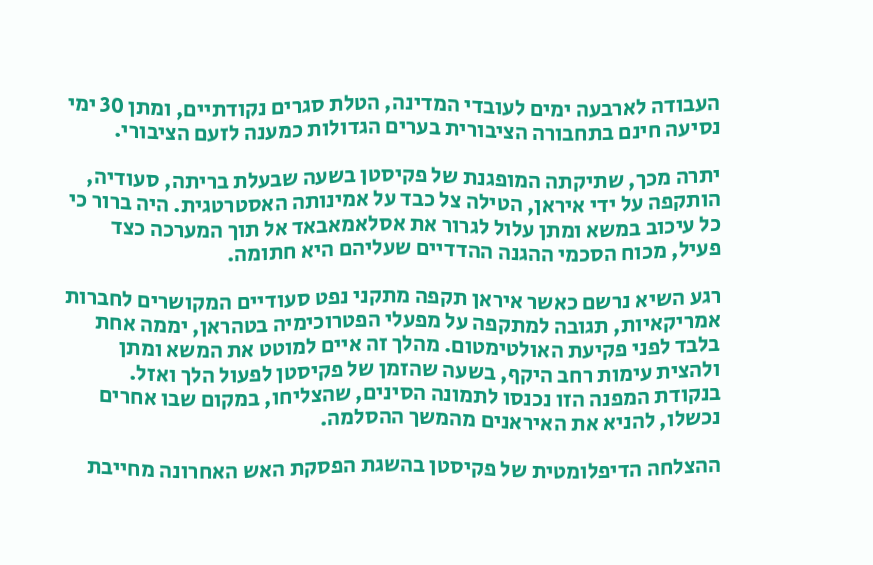העבודה לארבעה ימים לעובדי המדינה, הטלת סגרים נקודתיים, ומתן 30 ימי נסיעה חינם בתחבורה הציבורית בערים הגדולות כמענה לזעם הציבורי.

יתרה מכך, שתיקתה המופגנת של פקיסטן בשעה שבעלת בריתה, סעודיה, הותקפה על ידי איראן, הטילה צל כבד על אמינותה האסטרטגית. היה ברור כי כל עיכוב במשא ומתן עלול לגרור את אסלאמאבאד אל תוך המערכה כצד פעיל, מכוח הסכמי ההגנה ההדדיים שעליהם היא חתומה.

רגע השיא נרשם כאשר איראן תקפה מתקני נפט סעודיים המקושרים לחברות אמריקאיות, תגובה למתקפה על מפעלי הפטרוכימיה בטהראן, יממה אחת בלבד לפני פקיעת האולטימטום. מהלך זה איים למוטט את המשא ומתן ולהצית עימות רחב היקף, בשעה שהזמן של פקיסטן לפעול הלך ואזל. בנקודת המפנה הזו נכנסו לתמונה הסינים, שהצליחו, במקום שבו אחרים נכשלו, להניא את האיראנים מהמשך ההסלמה.

ההצלחה הדיפלומטית של פקיסטן בהשגת הפסקת האש האחרונה מחייבת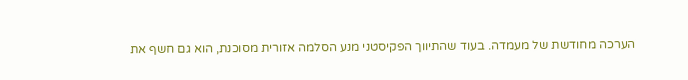הערכה מחודשת של מעמדה. בעוד שהתיווך הפקיסטני מנע הסלמה אזורית מסוכנת, הוא גם חשף את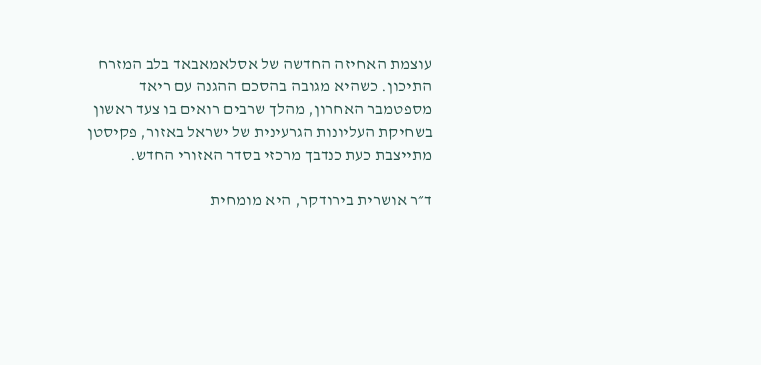עוצמת האחיזה החדשה של אסלאמאבאד בלב המזרח התיכון. כשהיא מגובה בהסכם ההגנה עם ריאד מספטמבר האחרון, מהלך שרבים רואים בו צעד ראשון בשחיקת העליונות הגרעינית של ישראל באזור, פקיסטן מתייצבת כעת כנדבך מרכזי בסדר האזורי החדש.

ד״ר אושרית בירודקר, היא מומחית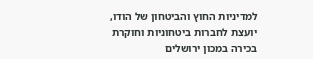למדיניות החוץ והביטחון של הודו, יועצת לחברות ביטחוניות וחוקרת בכירה במכון ירושלים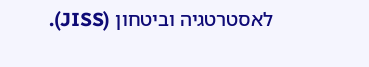לאסטרטגיה וביטחון (JISS).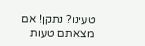טעינו? נתקן! אם מצאתם טעות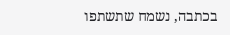בכתבה, נשמח שתשתפו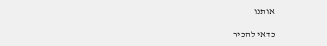אותנו

כדאי להכיר